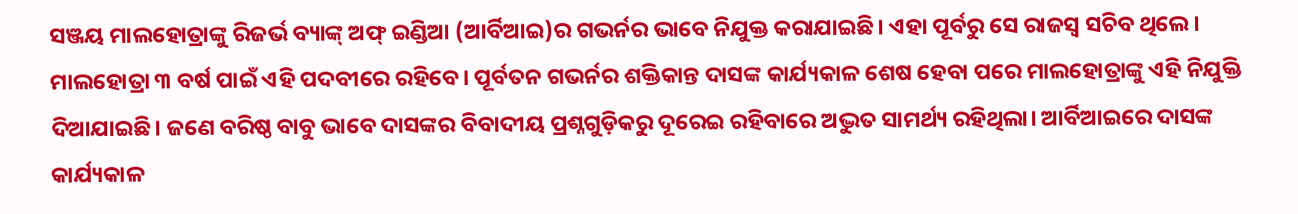ସଞ୍ଜୟ ମାଲହୋତ୍ରାଙ୍କୁ ରିଜର୍ଭ ବ୍ୟାଙ୍କ୍ ଅଫ୍ ଇଣ୍ଡିଆ (ଆର୍ବିଆଇ)ର ଗଭର୍ନର ଭାବେ ନିଯୁକ୍ତ କରାଯାଇଛି। ଏହା ପୂର୍ବରୁ ସେ ରାଜସ୍ବ ସଚିବ ଥିଲେ। ମାଲହୋତ୍ରା ୩ ବର୍ଷ ପାଇଁ ଏହି ପଦବୀରେ ରହିବେ। ପୂର୍ବତନ ଗଭର୍ନର ଶକ୍ତିକାନ୍ତ ଦାସଙ୍କ କାର୍ଯ୍ୟକାଳ ଶେଷ ହେବା ପରେ ମାଲହୋତ୍ରାଙ୍କୁ ଏହି ନିଯୁକ୍ତି ଦିଆଯାଇଛି। ଜଣେ ବରିଷ୍ଠ ବାବୁ ଭାବେ ଦାସଙ୍କର ବିବାଦୀୟ ପ୍ରଶ୍ନଗୁଡ଼ିକରୁ ଦୂରେଇ ରହିବାରେ ଅଦ୍ଭୁତ ସାମର୍ଥ୍ୟ ରହିଥିଲା। ଆର୍ବିଆଇରେ ଦାସଙ୍କ କାର୍ଯ୍ୟକାଳ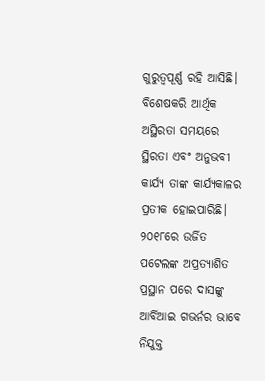ଗୁରୁତ୍ୱପୂର୍ଣ୍ଣ ରହି ଆସିଛି। ବିଶେଷକରି ଆର୍ଥିକ ଅସ୍ଥିରତା ସମୟରେ ସ୍ଥିରତା ଏବଂ ଅନୁଭବୀ କାର୍ଯ୍ୟ ତାଙ୍କ କାର୍ଯ୍ୟକାଳର ପ୍ରତୀକ ହୋଇପାରିଛି। ୨୦୧୮ରେ ଉର୍ଜିତ ପଟେଲଙ୍କ ଅପ୍ରତ୍ୟାଶିତ ପ୍ରସ୍ଥାନ ପରେ ଦାସଙ୍କୁ ଆର୍ବିଆଇ ଗଭର୍ନର ଭାବେ ନିଯୁକ୍ତ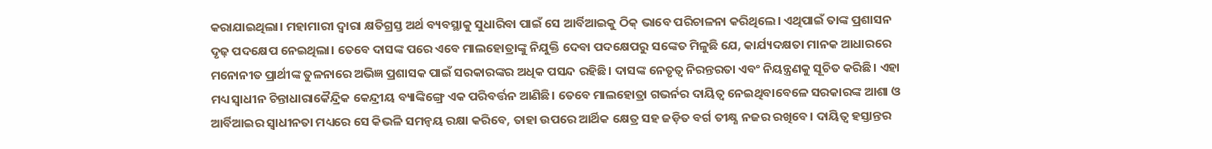କରାଯାଇଥିଲା। ମହାମାରୀ ଦ୍ୱାରା କ୍ଷତିଗ୍ରସ୍ତ ଅର୍ଥ ବ୍ୟବସ୍ଥାକୁ ସୁଧାରିବା ପାଇଁ ସେ ଆର୍ବିଆଇକୁ ଠିକ୍ ଭାବେ ପରିଚାଳନା କରିଥିଲେ। ଏଥିପାଇଁ ତାଙ୍କ ପ୍ରଶାସନ ଦୃଢ଼ ପଦକ୍ଷେପ ନେଇଥିଲା। ତେବେ ଦାସଙ୍କ ପରେ ଏବେ ମାଲହୋତ୍ରାଙ୍କୁ ନିଯୁକ୍ତି ଦେବା ପଦକ୍ଷେପରୁ ସଙ୍କେତ ମିଳୁଛି ଯେ, କାର୍ଯ୍ୟଦକ୍ଷତା ମାନକ ଆଧାରରେ ମନୋନୀତ ପ୍ରାର୍ଥୀଙ୍କ ତୁଳନାରେ ଅଭିଜ୍ଞ ପ୍ରଶାସକ ପାଇଁ ସରକାରଙ୍କର ଅଧିକ ପସନ୍ଦ ରହିଛି। ଦାସଙ୍କ ନେତୃତ୍ୱ ନିରନ୍ତରତା ଏବଂ ନିୟନ୍ତ୍ରଣକୁ ସୂଚିତ କରିଛି। ଏହା ମଧ୍ୟ ସ୍ବାଧୀନ ଚିନ୍ତାଧାରାକୈନ୍ଦ୍ରିକ କେନ୍ଦ୍ରୀୟ ବ୍ୟାଙ୍କିଙ୍ଗ୍ରେ ଏକ ପରିବର୍ତ୍ତନ ଆଣିଛି। ତେବେ ମାଲହୋତ୍ରା ଗଭର୍ନର ଦାୟିତ୍ୱ ନେଇଥିବାବେଳେ ସରକାରଙ୍କ ଆଶା ଓ ଆର୍ବିଆଇର ସ୍ବାଧୀନତା ମଧ୍ୟରେ ସେ କିଭଳି ସମନ୍ବୟ ରକ୍ଷା କରିବେ, ତାହା ଉପରେ ଆର୍ଥିକ କ୍ଷେତ୍ର ସହ ଜଡ଼ିତ ବର୍ଗ ତୀକ୍ଷ୍ଣ ନଜର ରଖିବେ। ଦାୟିତ୍ୱ ହସ୍ତାନ୍ତର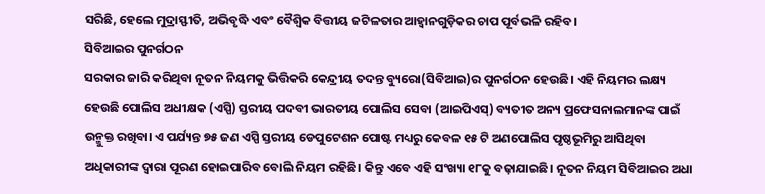ସରିଛି, ହେଲେ ମୁଦ୍ରାସ୍ଫୀତି, ଅଭିବୃଦ୍ଧି ଏବଂ ବୈଶ୍ୱିକ ବିତ୍ତୀୟ ଜଟିଳତାର ଆହ୍ବାନଗୁଡ଼ିକର ଚାପ ପୂର୍ବଭଳି ରହିବ।
ସିବିଆଇର ପୁନର୍ଗଠନ
ସରକାର ଜାରି କରିଥିବା ନୂତନ ନିୟମକୁ ଭିତ୍ତିକରି କେନ୍ଦ୍ରୀୟ ତଦନ୍ତ ବ୍ୟୁରୋ(ସିବିଆଇ)ର ପୁନର୍ଗଠନ ହେଉଛି। ଏହି ନିୟମର ଲକ୍ଷ୍ୟ ହେଉଛି ପୋଲିସ ଅଧୀକ୍ଷକ (ଏସ୍ପି) ସ୍ତରୀୟ ପଦବୀ ଭାରତୀୟ ପୋଲିସ ସେବା (ଆଇପିଏସ୍) ବ୍ୟତୀତ ଅନ୍ୟ ପ୍ରଫେସନାଲମାନଙ୍କ ପାଇଁ ଉନ୍ମୁକ୍ତ ରଖିବା। ଏ ପର୍ଯ୍ୟନ୍ତ ୭୫ ଜଣ ଏସ୍ପି ସ୍ତରୀୟ ଡେପୁଟେଶନ ପୋଷ୍ଟ ମଧ୍ୟରୁ କେବଳ ୧୫ ଟି ଅଣପୋଲିସ ପୃଷ୍ଠଭୂମିରୁ ଆସିଥିବା ଅଧିକାରୀଙ୍କ ଦ୍ୱାରା ପୂରଣ ହୋଇପାରିବ ବୋଲି ନିୟମ ରହିଛି। କିନ୍ତୁ ଏବେ ଏହି ସଂଖ୍ୟା ୧୮କୁ ବଢ଼ାଯାଇଛି। ନୂତନ ନିୟମ ସିବିଆଇର ଅଧା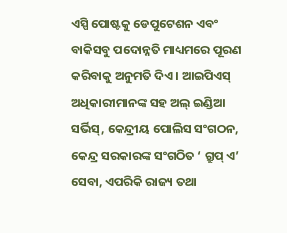ଏସ୍ପି ପୋଷ୍ଟକୁ ଡେପୁଟେଶନ ଏବଂ ବାକିସବୁ ପଦୋନ୍ନତି ମାଧ୍ୟମରେ ପୂରଣ କରିବାକୁ ଅନୁମତି ଦିଏ । ଆଇପିଏସ୍ ଅଧିକାରୀମାନଙ୍କ ସହ ଅଲ୍ ଇଣ୍ଡିଆ ସର୍ଭିସ୍, କେନ୍ଦ୍ରୀୟ ପୋଲିସ ସଂଗଠନ, କେନ୍ଦ୍ର ସରକାରଙ୍କ ସଂଗଠିତ ‘ ଗ୍ରୁପ୍ ଏ’ ସେବା, ଏପରିକି ରାଜ୍ୟ ତଥା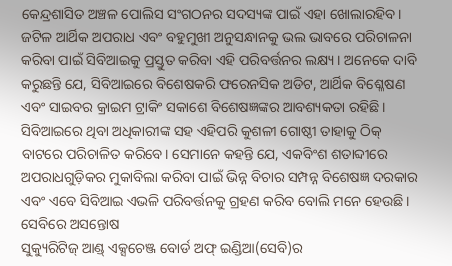କେନ୍ଦ୍ରଶାସିତ ଅଞ୍ଚଳ ପୋଲିସ ସଂଗଠନର ସଦସ୍ୟଙ୍କ ପାଇଁ ଏହା ଖୋଲାରହିବ। ଜଟିଳ ଆର୍ଥିକ ଅପରାଧ ଏବଂ ବହୁମୁଖୀ ଅନୁସନ୍ଧାନକୁ ଭଲ ଭାବରେ ପରିଚାଳନା କରିବା ପାଇଁ ସିବିଆଇକୁ ପ୍ରସ୍ତୁତ କରିବା ଏହି ପରିବର୍ତ୍ତନର ଲକ୍ଷ୍ୟ । ଅନେକେ ଦାବି କରୁଛନ୍ତି ଯେ, ସିବିଆଇରେ ବିଶେଷକରି ଫରେନସିକ ଅଡିଟ, ଆର୍ଥିକ ବିଶ୍ଳେଷଣ ଏବଂ ସାଇବର କ୍ରାଇମ ଟ୍ରାକିଂ ସକାଶେ ବିଶେଷଜ୍ଞଙ୍କର ଆବଶ୍ୟକତା ରହିଛି। ସିବିଆଇରେ ଥିବା ଅଧିକାରୀଙ୍କ ସହ ଏହିପରି କୁଶଳୀ ଗୋଷ୍ଠୀ ତାହାକୁ ଠିକ୍ ବାଟରେ ପରିଚାଳିତ କରିବେ। ସେମାନେ କହନ୍ତି ଯେ, ଏକବିଂଶ ଶତାବ୍ଦୀରେ ଅପରାଧଗୁଡ଼ିକର ମୁକାବିଲା କରିବା ପାଇଁ ଭିନ୍ନ ବିଚାର ସମ୍ପନ୍ନ ବିଶେଷଜ୍ଞ ଦରକାର ଏବଂ ଏବେ ସିବିଆଇ ଏଭଳି ପରିବର୍ତ୍ତନକୁ ଗ୍ରହଣ କରିବ ବୋଲି ମନେ ହେଉଛି।
ସେବିରେ ଅସନ୍ତୋଷ
ସୁକ୍ୟୁରିଟିଜ୍ ଆଣ୍ଡ୍ ଏକ୍ସଚେଞ୍ଜ ବୋର୍ଡ ଅଫ୍ ଇଣ୍ଡିଆ(ସେବି)ର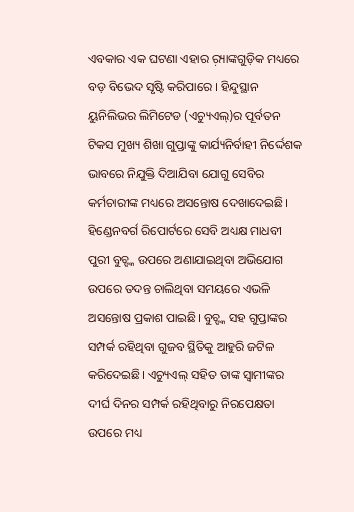ଏବକାର ଏକ ଘଟଣା ଏହାର ର଼୍ୟାଙ୍କଗୁଡ଼ିକ ମଧ୍ୟରେ ବଡ଼ ବିଭେଦ ସୃଷ୍ଟି କରିପାରେ । ହିନ୍ଦୁସ୍ଥାନ ୟୁନିଲିଭର ଲିମିଟେଡ (ଏଚ୍ୟୁଏଲ୍)ର ପୂର୍ବତନ ଟିକସ ମୁଖ୍ୟ ଶିଖା ଗୁପ୍ତାଙ୍କୁ କାର୍ଯ୍ୟନିର୍ବାହୀ ନିର୍ଦ୍ଦେଶକ ଭାବରେ ନିଯୁକ୍ତି ଦିଆଯିବା ଯୋଗୁ ସେବିର କର୍ମଚାରୀଙ୍କ ମଧ୍ୟରେ ଅସନ୍ତୋଷ ଦେଖାଦେଇଛି। ହିଣ୍ଡେନବର୍ଗ ରିପୋର୍ଟରେ ସେବି ଅଧ୍ୟକ୍ଷ ମାଧବୀ ପୁରୀ ବୁଚ୍ଙ୍କ ଉପରେ ଅଣାଯାଇଥିବା ଅଭିଯୋଗ ଉପରେ ତଦନ୍ତ ଚାଲିଥିବା ସମୟରେ ଏଭଳି ଅସନ୍ତୋଷ ପ୍ରକାଶ ପାଇଛି। ବୁଚ୍ଙ୍କ ସହ ଗୁପ୍ତାଙ୍କର ସମ୍ପର୍କ ରହିଥିବା ଗୁଜବ ସ୍ଥିତିକୁ ଆହୁରି ଜଟିଳ କରିଦେଇଛି। ଏଚ୍ୟୁଏଲ୍ ସହିତ ତାଙ୍କ ସ୍ବାମୀଙ୍କର ଦୀର୍ଘ ଦିନର ସମ୍ପର୍କ ରହିଥିବାରୁ ନିରପେକ୍ଷତା ଉପରେ ମଧ୍ୟ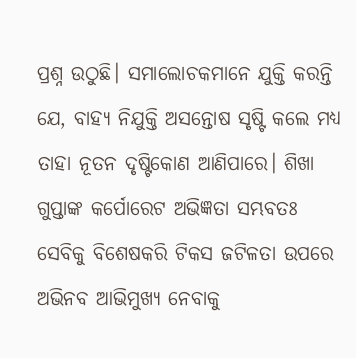ପ୍ରଶ୍ନ ଉଠୁଛି। ସମାଲୋଚକମାନେ ଯୁକ୍ତି କରନ୍ତି ଯେ, ବାହ୍ୟ ନିଯୁକ୍ତି ଅସନ୍ତୋଷ ସୃଷ୍ଟି କଲେ ମଧ୍ୟ ତାହା ନୂତନ ଦୃଷ୍ଟିକୋଣ ଆଣିପାରେ। ଶିଖା ଗୁପ୍ତାଙ୍କ କର୍ପୋରେଟ ଅଭିଜ୍ଞତା ସମ୍ଭବତଃ ସେବିକୁ ବିଶେଷକରି ଟିକସ ଜଟିଳତା ଉପରେ ଅଭିନବ ଆଭିମୁଖ୍ୟ ନେବାକୁ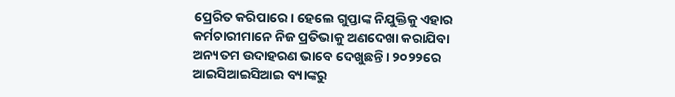ପ୍ରେରିତ କରିପାରେ। ହେଲେ ଗୁପ୍ତାଙ୍କ ନିଯୁକ୍ତିକୁ ଏହାର କର୍ମଚାରୀମାନେ ନିଜ ପ୍ରତିଭାକୁ ଅଣଦେଖା କରାଯିବା ଅନ୍ୟତମ ଉଦାହରଣ ଭାବେ ଦେଖୁଛନ୍ତି। ୨୦୨୨ରେ ଆଇସିଆଇସିଆଇ ବ୍ୟାଙ୍କରୁ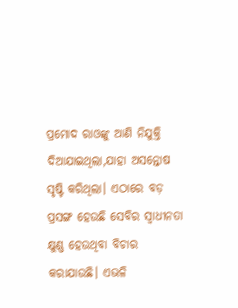ପ୍ରମୋଦ ରାଓଙ୍କୁ ଆଣି ନିଯୁକ୍ତି ଦିଆଯାଇଥିଲା,ଯାହା ଅସନ୍ତୋଷ ସୃଷ୍ଟି କରିଥିଲା। ଏଠାରେ ବଡ଼ ପ୍ରସଙ୍ଗ ହେଉଛି ସେବିର ସ୍ବାଧୀନତା କ୍ଷୁଣ୍ଣ ହେଉଥିବା ବିଚାର କରାଯାଉଛି। ଏଭଳି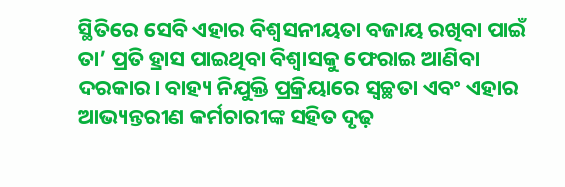ସ୍ଥିତିରେ ସେବି ଏହାର ବିଶ୍ୱସନୀୟତା ବଜାୟ ରଖିବା ପାଇଁ ତା’ ପ୍ରତି ହ୍ରାସ ପାଇଥିବା ବିଶ୍ୱାସକୁ ଫେରାଇ ଆଣିବା ଦରକାର। ବାହ୍ୟ ନିଯୁକ୍ତି ପ୍ରକ୍ରିୟାରେ ସ୍ବଚ୍ଛତା ଏବଂ ଏହାର ଆଭ୍ୟନ୍ତରୀଣ କର୍ମଚାରୀଙ୍କ ସହିତ ଦୃଢ଼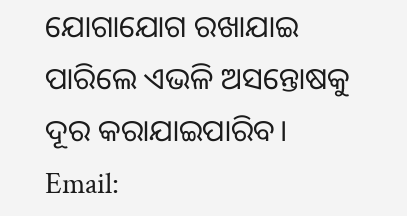ଯୋଗାଯୋଗ ରଖାଯାଇ ପାରିଲେ ଏଭଳି ଅସନ୍ତୋଷକୁ ଦୂର କରାଯାଇପାରିବ।
Email: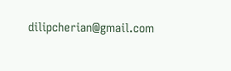dilipcherian@gmail.com